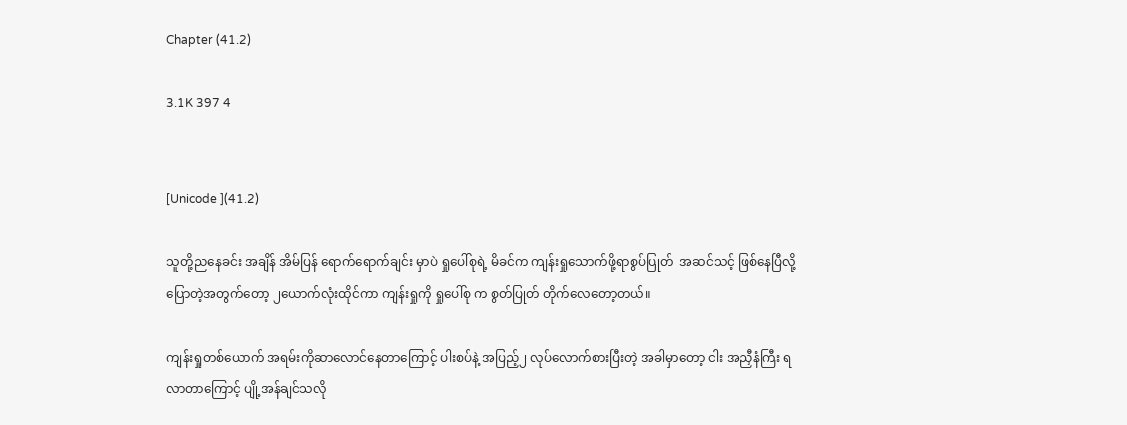Chapter (41.2)

3.1K 397 4


[Unicode ](41.2)

သူတို့ညနေခင်း အချိန် အိမ်ပြန် ရောက်ရောက်ချင်း မှာပဲ ရှုပေါ်စုရဲ့ မိခင်က ကျန်းရှုသောက်ဖို့ရာစွပ်ပြုတ်  အဆင်သင့် ဖြစ်နေပြီလို့ပြောတဲ့အတွက်တော့ ၂ယောက်လုံးထိုင်ကာ ကျန်းရှုကို ရှုပေါ်စု က စွတ်ပြုတ် တိုက်လေတော့တယ်။

ကျန်းရှုတစ်ယောက် အရမ်းကိုဆာလောင်နေတာကြောင့် ပါးစပ်နဲ့ အပြည့်၂ လုပ်လောက်စားပြီးတဲ့ အခါမှာတော့ ငါး အညှီနံကြီး ရလာတာကြောင့် ပျို့အန်ချင်သလို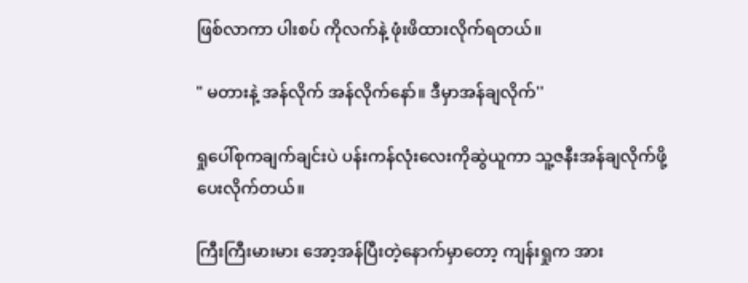ဖြစ်လာကာ ပါးစပ် ကိုလက်နဲ့ ဖုံးဖိထားလိုက်ရတယ်။

" မတားနဲ့ အန်လိုက် အန်လိုက်နော်။ ဒီမှာအန်ချလိုက်''

ရှုပေါ်စုကချက်ချင်းပဲ ပန်းကန်လုံးလေးကိုဆွဲယူကာ သူ့ဇနီးအန်ချလိုက်ဖို့ ပေးလိုက်တယ်။

ကြီးကြီးမားမား အော့အန်ပြီးတဲ့နောက်မှာတော့ ကျန်းရှုက အား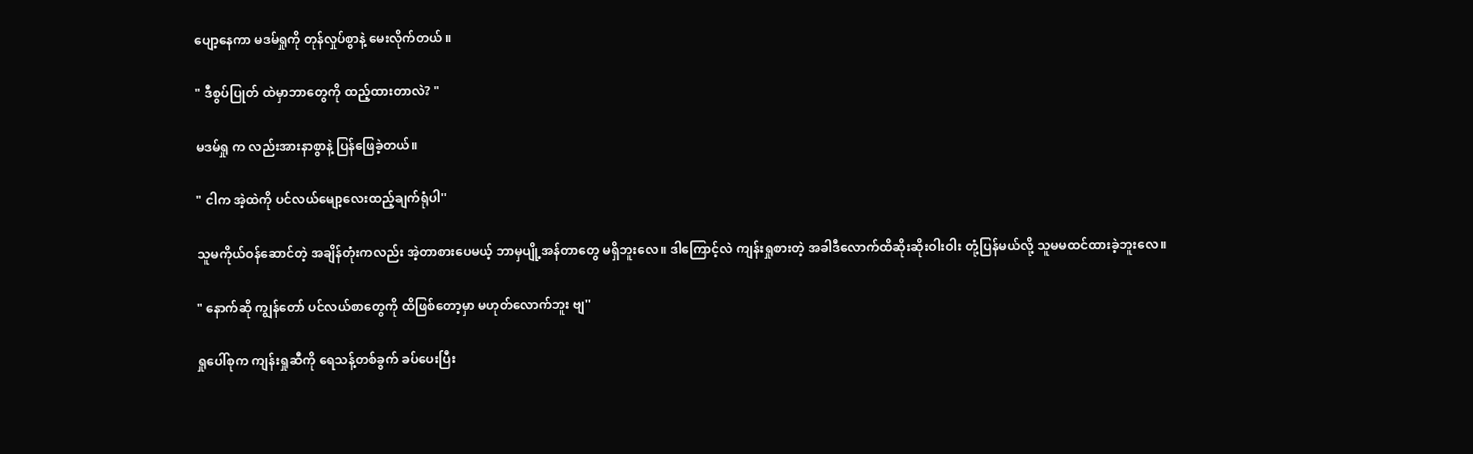ပျော့နေကာ မဒမ်ရှုကို တုန်လှုပ်စွာနဲ့ မေးလိုက်တယ် ။

" ဒီစွပ်ပြုတ် ထဲမှာဘာတွေကို ထည့်ထားတာလဲ? "

မဒမ်ရှု က လည်းအားနာစွာနဲ့ ပြန်ဖြေခဲ့တယ်။

" ငါက အဲ့ထဲကို ပင်လယ်မျော့လေးထည့်ချက်ရုံပါ''

သူမကိုယ်ဝန်ဆောင်တဲ့ အချိန်တုံးကလည်း အဲ့တာစားပေမယ့် ဘာမှပျို့အန်တာတွေ မရှိဘူးလေ။ ဒါကြောင့်လဲ ကျန်းရှုစားတဲ့ အခါဒီလောက်ထိဆိုးဆိုးဝါးဝါး တုံ့ပြန်မယ်လို့ သူမမထင်ထားခဲ့ဘူးလေ။

" နောက်ဆို ကျွန်တော် ပင်လယ်စာတွေကို ထိဖြစ်တော့မှာ မဟုတ်လောက်ဘူး ဗျ''

ရှုပေါ်စုက ကျန်းရှုဆီကို ရေသန့်တစ်ခွက် ခပ်ပေးပြီး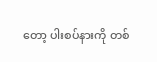တော့ ပါးစပ်နားကို တစ်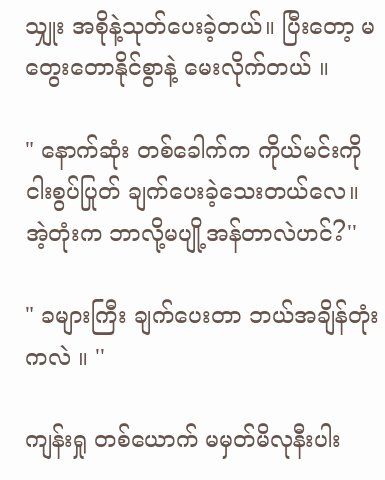သျှုး အစိုနဲ့သုတ်ပေးခဲ့တယ်။ ပြီးတော့ မတွေးတောနိုင်စွာနဲ့ မေးလိုက်တယ် ။

" နောက်ဆုံး တစ်ခေါက်က ကိုယ်မင်းကို ငါးစွပ်ပြုတ် ချက်ပေးခဲ့သေးတယ်လေ။ အဲ့တုံးက ဘာလို့မပျို့အန်တာလဲဟင်?''

" ခများကြီး ချက်ပေးတာ ဘယ်အချိန်တုံးကလဲ ။ ''

ကျန်းရှု တစ်ယောက် မမှတ်မိလုနီးပါး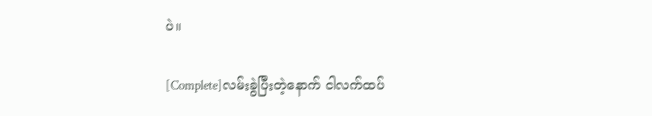ပဲ။

[Complete]လမ်းခွဲပြီးတဲ့နောက် ငါလက်ထပ်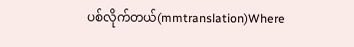ပစ်လိုက်တယ်(mmtranslation)Where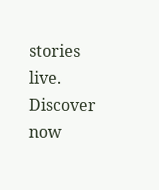stories live. Discover now